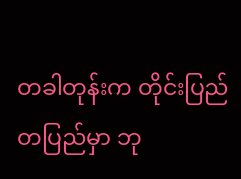တခါတုန်းက တိုင်းပြည်တပြည်မှာ ဘု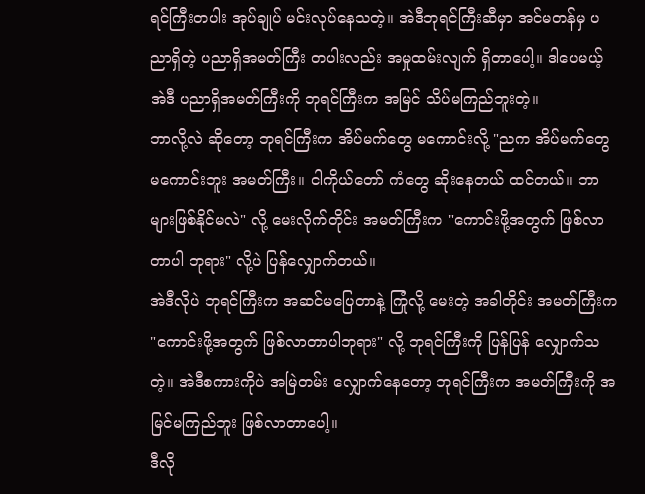ရင်ကြီးတပါး အုပ်ချုပ် မင်းလုပ်နေသတဲ့။ အဲဒီဘုရင်ကြီးဆီမှာ အင်မတန်မှ ပညာရှိတဲ့ ပညာရှိအမတ်ကြီး တပါးလည်း အမှုထမ်းလျက် ရှိတာပေါ့။ ဒါပေမယ့် အဲဒီ ပညာရှိအမတ်ကြီးကို ဘုရင်ကြီးက အမြင် သိပ်မကြည်ဘူးတဲ့။
ဘာလို့လဲ ဆိုတော့ ဘုရင်ကြီးက အိပ်မက်တွေ မကောင်းလို့ "ညက အိပ်မက်တွေ မကောင်းဘူး အမတ်ကြီး။ ငါကိုယ်တော် ကံတွေ ဆိုးနေတယ် ထင်တယ်။ ဘာများဖြစ်နိုင်မလဲ" လို့ မေးလိုက်တိုင်း အမတ်ကြီးက "ကောင်းဖို့အတွက် ဖြစ်လာတာပါ ဘုရား" လို့ပဲ ပြန်လျှောက်တယ်။
အဲဒီလိုပဲ ဘုရင်ကြီးက အဆင်မပြေတာနဲ့ ကြုံလို့ မေးတဲ့ အခါတိုင်း အမတ်ကြီးက "ကောင်းဖို့အတွက် ဖြစ်လာတာပါဘုရား" လို့ ဘုရင်ကြီးကို ပြန်ပြန် လျှောက်သတဲ့။ အဲဒီစကားကိုပဲ အမြဲတမ်း လျှောက်နေတော့ ဘုရင်ကြီးက အမတ်ကြီးကို အမြင်မကြည်ဘူး ဖြစ်လာတာပေါ့။
ဒီလို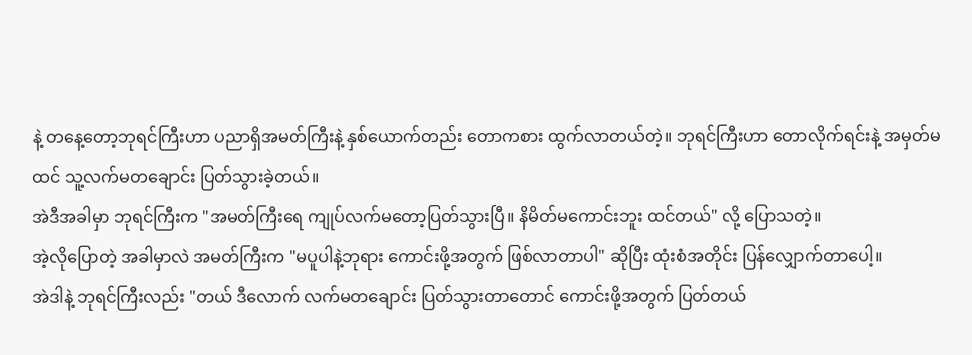နဲ့ တနေ့တော့ဘုရင်ကြီးဟာ ပညာရှိအမတ်ကြီးနဲ့ နှစ်ယောက်တည်း တောကစား ထွက်လာတယ်တဲ့။ ဘုရင်ကြီးဟာ တောလိုက်ရင်းနဲ့ အမှတ်မထင် သူ့လက်မတချောင်း ပြတ်သွားခဲ့တယ်။
အဲဒီအခါမှာ ဘုရင်ကြီးက "အမတ်ကြီးရေ ကျုပ်လက်မတော့ပြတ်သွားပြီ။ နိမိတ်မကောင်းဘူး ထင်တယ်" လို့ ပြောသတဲ့။
အဲ့လိုပြောတဲ့ အခါမှာလဲ အမတ်ကြီးက "မပူပါနဲ့ဘုရား ကောင်းဖို့အတွက် ဖြစ်လာတာပါ" ဆိုပြီး ထုံးစံအတိုင်း ပြန်လျှောက်တာပေါ့။
အဲဒါနဲ့ ဘုရင်ကြီးလည်း "တယ် ဒီလောက် လက်မတချောင်း ပြတ်သွားတာတောင် ကောင်းဖို့အတွက် ပြတ်တယ်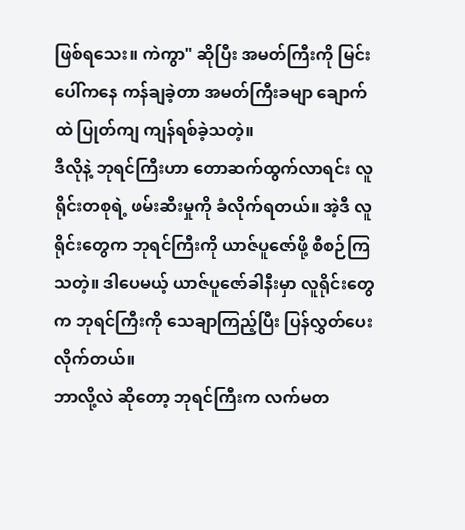ဖြစ်ရသေး။ ကဲကွာ" ဆိုပြီး အမတ်ကြီးကို မြင်းပေါ်ကနေ ကန်ချခဲ့တာ အမတ်ကြီးခမျာ ချောက်ထဲ ပြုတ်ကျ ကျန်ရစ်ခဲ့သတဲ့။
ဒီလိုနဲ့ ဘုရင်ကြီးဟာ တောဆက်ထွက်လာရင်း လူရိုင်းတစုရဲ့ ဖမ်းဆီးမှုကို ခံလိုက်ရတယ်။ အဲ့ဒီ လူရိုင်းတွေက ဘုရင်ကြီးကို ယာဇ်ပူဇော်ဖို့ စီစဉ်ကြသတဲ့။ ဒါပေမယ့် ယာဇ်ပူဇော်ခါနီးမှာ လူရိုင်းတွေက ဘုရင်ကြီးကို သေချာကြည့်ပြီး ပြန်လွှတ်ပေးလိုက်တယ်။
ဘာလို့လဲ ဆိုတော့ ဘုရင်ကြီးက လက်မတ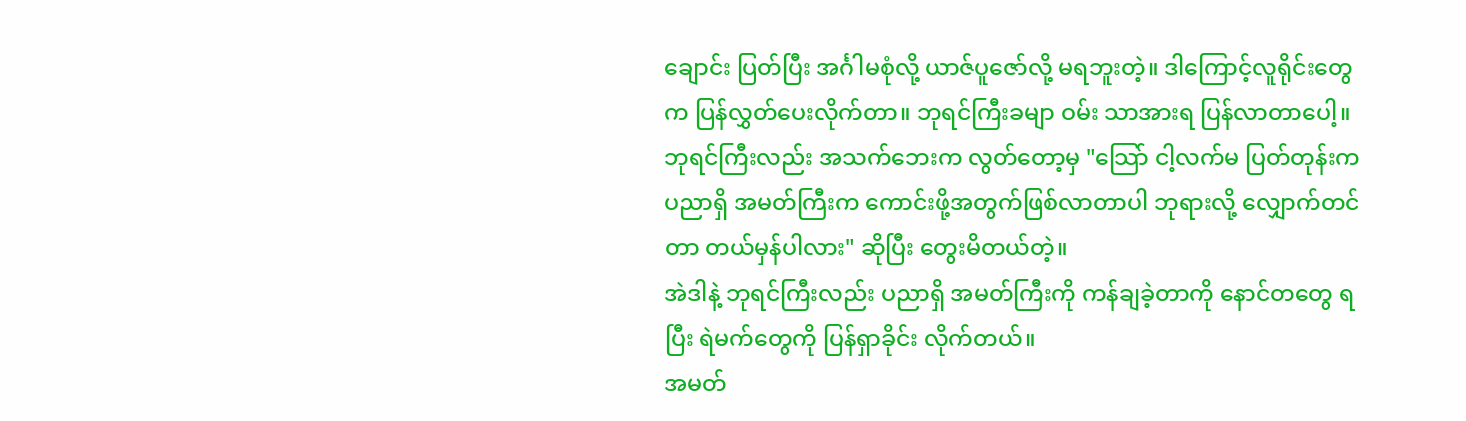ချောင်း ပြတ်ပြီး အင်္ဂါမစုံလို့ ယာဇ်ပူဇော်လို့ မရဘူးတဲ့။ ဒါကြောင့်လူရိုင်းတွေက ပြန်လွှတ်ပေးလိုက်တာ။ ဘုရင်ကြီးခမျာ ဝမ်း သာအားရ ပြန်လာတာပေါ့။
ဘုရင်ကြီးလည်း အသက်ဘေးက လွတ်တော့မှ "သြော် ငါ့လက်မ ပြတ်တုန်းက ပညာရှိ အမတ်ကြီးက ကောင်းဖို့အတွက်ဖြစ်လာတာပါ ဘုရားလို့ လျှောက်တင်တာ တယ်မှန်ပါလား" ဆိုပြီး တွေးမိတယ်တဲ့။
အဲဒါနဲ့ ဘုရင်ကြီးလည်း ပညာရှိ အမတ်ကြီးကို ကန်ချခဲ့တာကို နောင်တတွေ ရပြီး ရဲမက်တွေကို ပြန်ရှာခိုင်း လိုက်တယ်။
အမတ်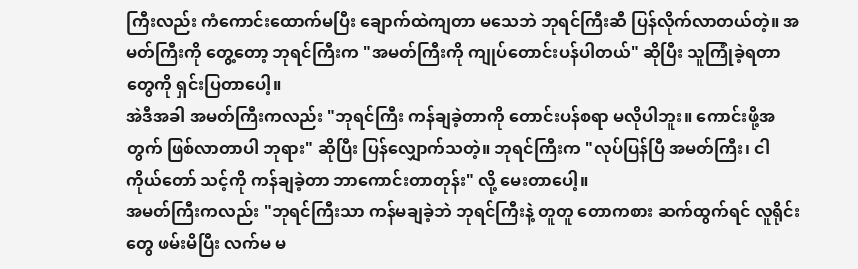ကြီးလည်း ကံကောင်းထောက်မပြီး ချောက်ထဲကျတာ မသေဘဲ ဘုရင်ကြီးဆီ ပြန်လိုက်လာတယ်တဲ့။ အမတ်ကြီးကို တွေ့တော့ ဘုရင်ကြီးက "အမတ်ကြီးကို ကျုပ်တောင်းပန်ပါတယ်" ဆိုပြီး သူကြုံခဲ့ရတာတွေကို ရှင်းပြတာပေါ့။
အဲဒီအခါ အမတ်ကြီးကလည်း "ဘုရင်ကြီး ကန်ချခဲ့တာကို တောင်းပန်စရာ မလိုပါဘူး။ ကောင်းဖို့အတွက် ဖြစ်လာတာပါ ဘုရား" ဆိုပြီး ပြန်လျှောက်သတဲ့။ ဘုရင်ကြီးက "လုပ်ပြန်ပြီ အမတ်ကြီး၊ ငါကိုယ်တော် သင့်ကို ကန်ချခဲ့တာ ဘာကောင်းတာတုန်း" လို့ မေးတာပေါ့။
အမတ်ကြီးကလည်း "ဘုရင်ကြီးသာ ကန်မချခဲ့ဘဲ ဘုရင်ကြီးနဲ့ တူတူ တောကစား ဆက်ထွက်ရင် လူရိုင်းတွေ ဖမ်းမိပြီး လက်မ မ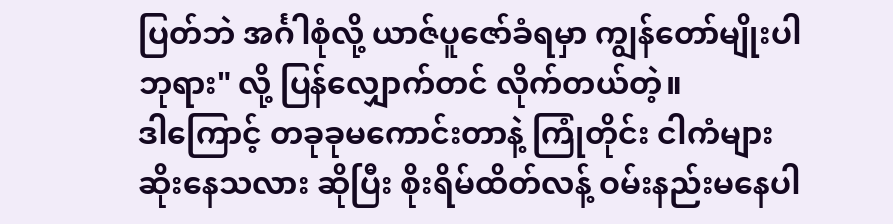ပြတ်ဘဲ အင်္ဂါစုံလို့ ယာဇ်ပူဇော်ခံရမှာ ကျွန်တော်မျိုးပါဘုရား" လို့ ပြန်လျှောက်တင် လိုက်တယ်တဲ့။
ဒါကြောင့် တခုခုမကောင်းတာနဲ့ ကြုံတိုင်း ငါကံများ ဆိုးနေသလား ဆိုပြီး စိုးရိမ်ထိတ်လန့် ဝမ်းနည်းမနေပါ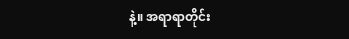နဲ့။ အရာရာတိုင်း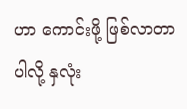ဟာ ကောင်းဖို့ ဖြစ်လာတာပါလို့ နှလုံး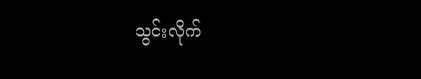သွင်းလိုက်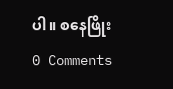ပါ။ စနေဖြိုး
0 Comments